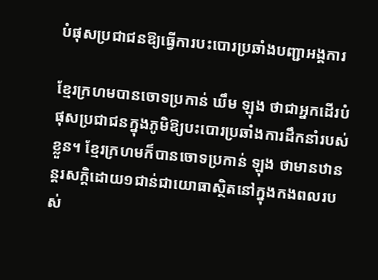បំផុសប្រជាជនឱ្យធ្វើការបះបោរប្រឆាំងបញ្ជាអង្គការ

ខ្មែរក្រហមបានចោទប្រកាន់ ឃឹម ឡុង ថាជាអ្នកដើរបំផុសប្រជាជនក្នុងភូមិឱ្យបះបោរប្រឆាំងការដឹកនាំរបស់ខ្លួន។ ខ្មែរក្រហមក៏បានចោទប្រកាន់ ឡុង ថាមានឋានន្តរសក្ដិដោយ១ជាន់ជាយោធាស្ថិតនៅក្នុងកងពលរបស់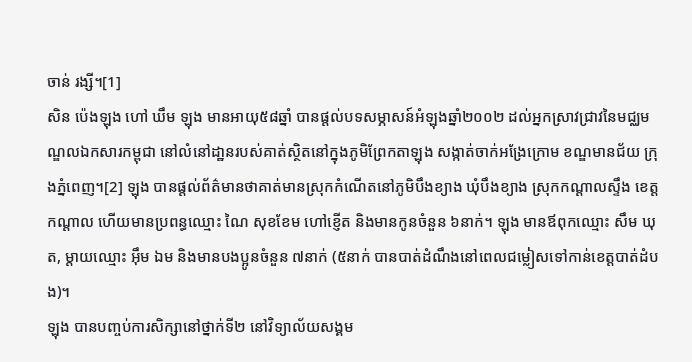ចាន់ រង្សី។[1]
សិន ប៉េងឡុង ហៅ ឃឹម ឡុង មានអាយុ៥៨ឆ្នាំ បានផ្តល់បទសម្ភាសន៍អំឡុងឆ្នាំ២០០២ ដល់អ្នកស្រាវជ្រាវនៃមជ្ឈមណ្ឌលឯកសារកម្ពុជា នៅលំនៅដា្ឋនរបស់គាត់ស្ថិតនៅក្នុងភូមិព្រែកតាឡុង សង្កាត់ចាក់អង្រែក្រោម ខណ្ឌមានជ័យ ក្រុងភ្នំពេញ។[2] ឡុង បានផ្តល់ព័ត៌មានថាគាត់មានស្រុកកំណើតនៅភូមិបឹងខ្យាង ឃុំបឹងខ្យាង ស្រុកកណ្តាលស្ទឹង ខេត្តកណ្តាល ហើយមានប្រពន្ធឈ្មោះ ណៃ សុខខែម ហៅខ្ញើត និងមានកូនចំនួន ៦នាក់។ ឡុង មានឪពុកឈ្មោះ សឹម ឃុត, ម្តាយឈ្មោះ អ៊ឹម ឯម និងមានបងប្អូនចំនួន ៧នាក់ (៥នាក់ បានបាត់ដំណឹងនៅពេលជម្លៀសទៅកាន់ខេត្តបាត់ដំបង)។
ឡុង បានបញ្ចប់ការសិក្សានៅថ្នាក់ទី២ នៅវិទ្យាល័យសង្គម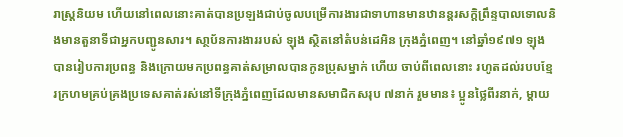រាស្រ្តនិយម ហើយនៅពេលនោះគាត់បានប្រឡងជាប់ចូលបម្រើការងារជាទាហានមានឋានន្តរសក្តិព្រឹន្ទបាលទោលនិងមានតួនាទីជាអ្នកបញ្ជូនសារ។ សា្ថប័នការងាររបស់ ឡុង ស្ថិតនៅតំបន់ដេអិន ក្រុងភ្នំពេញ។ នៅឆ្នាំ១៩៧១ ឡុង បានរៀបការប្រពន្ធ និងក្រោយមកប្រពន្ធគាត់សម្រាលបានកូនប្រុសម្នាក់ ហើយ ចាប់ពីពេលនោះ រហូតដល់របបខ្មែរក្រហមគ្រប់គ្រងប្រទេសគាត់រស់នៅទីក្រុងភ្នំពេញដែលមានសមាជិកសរុប ៧នាក់ រួមមាន៖ ប្អូនថ្លៃពីរនាក់, ម្តាយ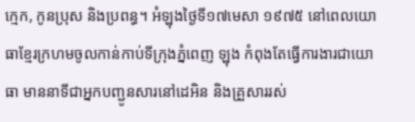ក្មេក, កូនប្រុស និងប្រពន្ធ។ អំឡុងថ្ងៃទី១៧មេសា ១៩៧៥ នៅពេលយោធាខ្មែរក្រហមចូលកាន់កាប់ទីក្រុងភ្នំពេញ ឡុង កំពុងតែធ្វើការងារជាយោធា មាននាទីជាអ្នកបញ្ជូនសារនៅដេអិន និងគ្រួសាររស់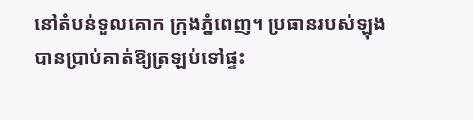នៅតំបន់ទួលគោក ក្រុងភ្នំពេញ។ ប្រធានរបស់ឡុង បានប្រាប់គាត់ឱ្យត្រឡប់ទៅផ្ទះ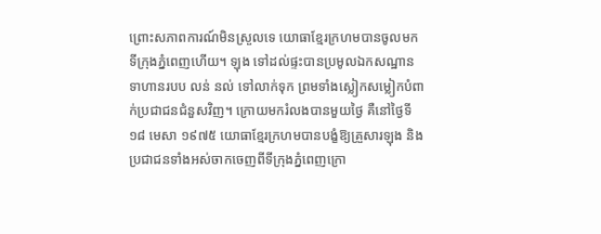ព្រោះសភាពការណ៍មិនស្រួលទេ យោធាខ្មែរក្រហមបានចូលមកទីក្រុងភ្នំពេញហើយ។ ឡុង ទៅដល់ផ្ទះបានប្រមូលឯកសណ្ឋានទាហានរបប លន់ នល់ ទៅលាក់ទុក ព្រមទាំងស្លៀកសម្លៀកបំពាក់ប្រជាជនជំនួសវិញ។ ក្រោយមករំលងបានមួយថ្ងៃ គឺនៅថ្ងៃទី១៨ មេសា ១៩៧៥ យោធាខ្មែរក្រហមបានបង្ខំឱ្យគ្រួសារឡុង និងប្រជាជនទាំងអស់ចាកចេញពីទីក្រុងភ្នំពេញក្រោ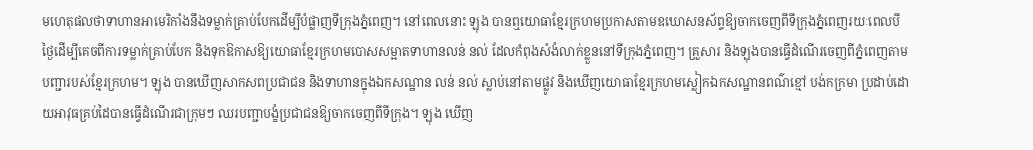មហេតុផលថាទាហានអាមេរិកាំងនឹងទម្លាក់គ្រាប់បែកដើម្បីបំផ្លាញទីក្រុងភ្នំពេញ។ នៅពេលនោះ ឡុង បានឮយោធាខ្មែរក្រហមប្រកាសតាមឧឃោសនស័ព្ទឱ្យចាកចេញពីទីក្រុងភ្នំពេញរយៈពេលបីថ្ងៃដើម្បីគេចពីការទម្លាក់គ្រាប់បែក និងទុកឱកាសឱ្យយោធាខ្មែរក្រហមបោសសម្អាតទាហានលន់ នល់ ដែលកំពុងសំងំលាក់ខ្លួននៅទីក្រុងភ្នំពេញ។ គ្រួសារ និងឡុងបានធ្វើដំណើរចេញពីភ្នំពេញតាមបញ្ជារបស់ខ្មែរក្រហម។ ឡុង បានឃើញសាកសពប្រជាជន និងទាហានក្នុងឯកសណ្ឋាន លន់ នល់ ស្លាប់នៅតាមផ្លូវ និងឃើញយោធាខ្មែរក្រហមស្លៀកឯកសណ្ឋានពណ៌ខ្មៅ បង់កក្រមា ប្រដាប់ដោយអាវុធគ្រប់ដៃបានធ្វើដំណើរជាក្រុមៗ ឈរបញ្ជាបង្ខំប្រជាជនឱ្យចាកចេញពីទីក្រុង។ ឡុង ឃើញ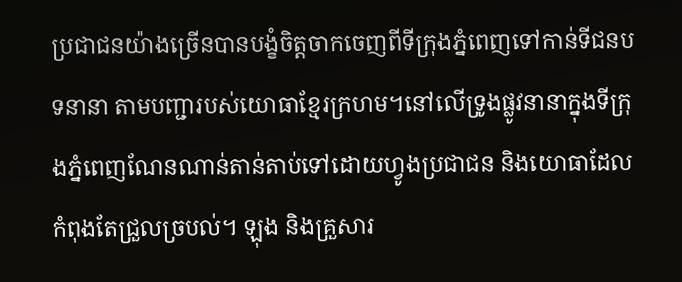ប្រជាជនយ៉ាងច្រើនបានបង្ខំចិត្តចាកចេញពីទីក្រុងភ្នំពេញទៅកាន់ទីជនបទនានា តាមបញ្ជារបស់យោធាខ្មែរក្រហម។នៅលើទ្រូងផ្លូវនានាក្នុងទីក្រុងភ្នំពេញណែនណាន់តាន់តាប់ទៅដោយហ្វូងប្រជាជន និងយោធាដែលកំពុងតែជ្រួលច្របល់។ ឡុង និងគ្រួសារ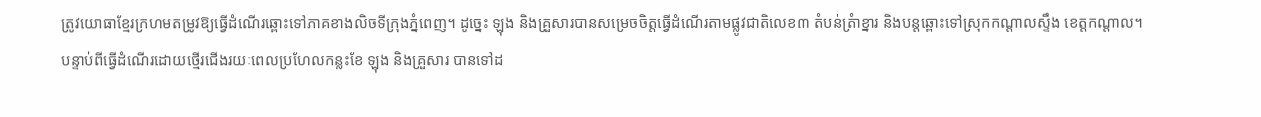ត្រូវយោធាខ្មែរក្រហមតម្រូវឱ្យធ្វើដំណើរឆ្ពោះទៅភាគខាងលិចទីក្រុងភ្នំពេញ។ ដូច្នេះ ឡុង និងគ្រួសារបានសម្រេចចិត្តធ្វើដំណើរតាមផ្លូវជាតិលេខ៣ តំបន់ត្រំាខ្នារ និងបន្តឆ្ពោះទៅស្រុកកណ្តាលស្ទឹង ខេត្តកណ្តាល។
បន្ទាប់ពីធ្វើដំណើរដោយថ្មើរជើងរយៈពេលប្រហែលកន្លះខែ ឡុង និងគ្រួសារ បានទៅដ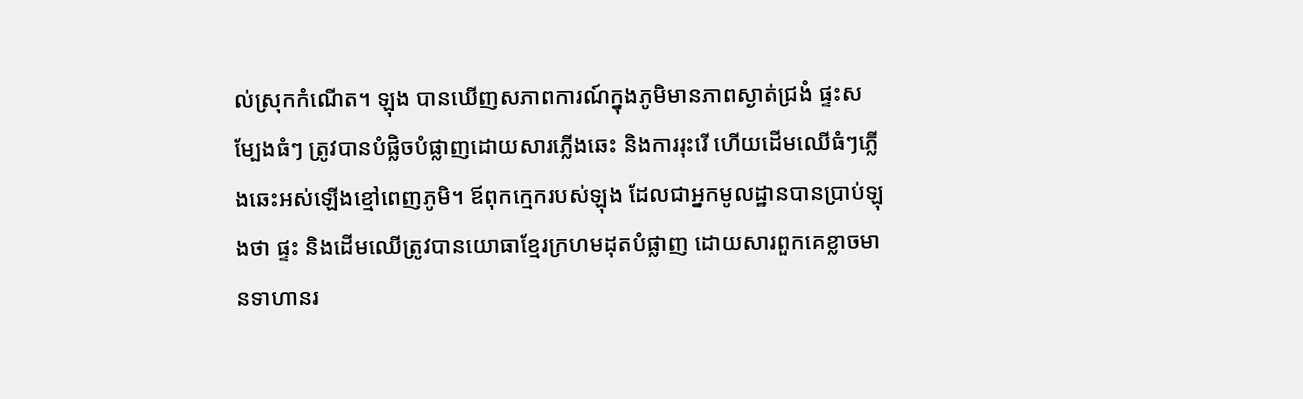ល់ស្រុកកំណើត។ ឡុង បានឃើញសភាពការណ៍ក្នុងភូមិមានភាពស្ងាត់ជ្រងំ ផ្ទះសម្បែងធំៗ ត្រូវបានបំផ្លិចបំផ្លាញដោយសារភ្លើងឆេះ និងការរុះរើ ហើយដើមឈើធំៗភ្លើងឆេះអស់ឡើងខ្មៅពេញភូមិ។ ឪពុកក្មេករបស់ឡុង ដែលជាអ្នកមូលដ្ឋានបានប្រាប់ឡុងថា ផ្ទះ និងដើមឈើត្រូវបានយោធាខ្មែរក្រហមដុតបំផ្លាញ ដោយសារពួកគេខ្លាចមានទាហានរ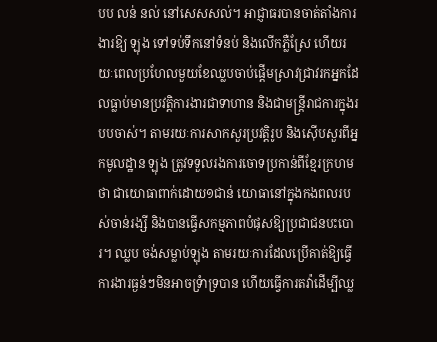បប លន់ នល់ នៅសេសសល់។ អាជ្ញាធរបានចាត់តាំងការងារឱ្យ ឡុង ទៅទប់ទឹកនៅទំនប់ និងលើកភ្លឺស្រែ ហើយរយៈពេលប្រហែលមួយខែឈ្លបចាប់ផ្តើមស្រាវជ្រាវរកអ្នកដែលធ្លាប់មានប្រវត្តិការងារជាទាហាន និងជាមន្រ្តីរាជការក្នុងរបបចាស់។ តាមរយៈការសាកសួរប្រវត្តិរូប និងស៊ើបសួរពីអ្នកមូលដ្ឋាន ឡុង ត្រូវទទួលរងការចោទប្រកាន់ពីខ្មែរក្រហមថា ជាយោធាពាក់ដោយ១ជាន់ យោធានៅក្នុងកងពលរបស់ចាន់រង្សី និងបានធ្វើសកម្មភាពបំផុសឱ្យប្រជាជនបះបោរ។ ឈ្លប ចង់សម្លាប់ឡុង តាមរយៈការដែលប្រើគាត់ឱ្យធ្វើការងារធ្ងន់ៗមិនអាចទ្រំាទ្របាន ហើយធ្វើការតវ៉ាដើម្បីឈ្ល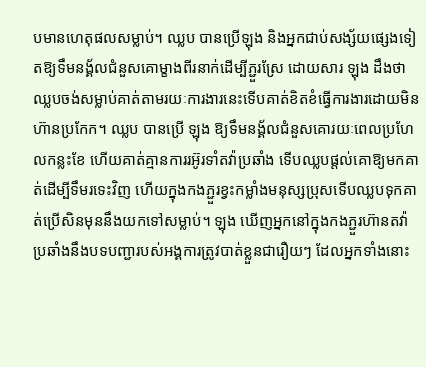បមានហេតុផលសម្លាប់។ ឈ្លប បានប្រើឡុង និងអ្នកជាប់សង្ស័យផ្សេងទៀតឱ្យទឹមនង្គ័លជំនួសគោម្ខាងពីរនាក់ដើម្បីភ្ជួរស្រែ ដោយសារ ឡុង ដឹងថាឈ្លបចង់សម្លាប់គាត់តាមរយៈការងារនេះទើបគាត់ខិតខំធ្វើការងារដោយមិនហ៊ានប្រកែក។ ឈ្លប បានប្រើ ឡុង ឱ្យទឹមនង្គ័លជំនួសគោរយៈពេលប្រហែលកន្លះខែ ហើយគាត់គ្មានការរអ៊ូរទាំតវ៉ាប្រឆាំង ទើបឈ្លបផ្តល់គោឱ្យមកគាត់ដើម្បីទឹមរទេះវិញ ហើយក្នុងកងភ្ជួរខ្វះកម្លាំងមនុស្សប្រុសទើបឈ្លបទុកគាត់ប្រើសិនមុននឹងយកទៅសម្លាប់។ ឡុង ឃើញអ្នកនៅក្នុងកងភ្ជួរហ៊ានតវ៉ាប្រឆាំងនឹងបទបញ្ជារបស់អង្គការត្រូវបាត់ខ្លួនជារឿយៗ ដែលអ្នកទាំងនោះ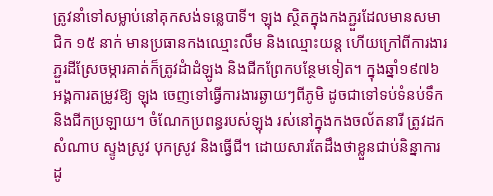ត្រូវនាំទៅសម្លាប់នៅគុកសង់ទន្លេបាទី។ ឡុង ស្ថិតក្នុងកងភ្ជួរដែលមានសមាជិក ១៥ នាក់ មានប្រធានកងឈ្មោះលឹម និងឈ្មោះយន្ត ហើយក្រៅពីការងារភ្ជួរដីស្រែចម្ការគាត់ក៏ត្រូវដំាដំឡូង និងជីកព្រែកបន្ថែមទៀត។ ក្នុងឆ្នាំ១៩៧៦ អង្គការតម្រូវឱ្យ ឡុង ចេញទៅធ្វើការងារឆ្ងាយៗពីភូមិ ដូចជាទៅទប់ទំនប់ទឹក និងជីកប្រឡាយ។ ចំណែកប្រពន្ធរបស់ឡុង រស់នៅក្នុងកងចល័តនារី ត្រូវដកសំណាប ស្ទូងស្រូវ បុកស្រូវ និងធ្វើជី។ ដោយសារតែដឹងថាខ្លួនជាប់និន្នាការដូ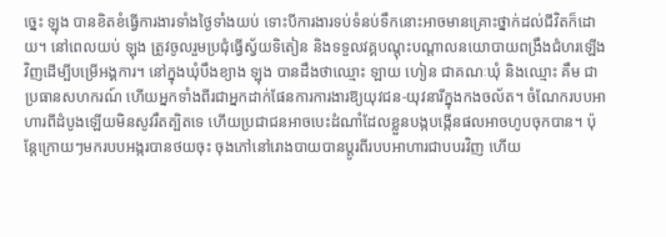ច្នេះ ឡុង បានខិតខំធ្វើការងារទាំងថ្ងៃទាំងយប់ ទោះបីការងារទប់ទំនប់ទឹកនោះអាចមានគ្រោះថ្នាក់ដល់ជីវិតក៏ដោយ។ នៅពេលយប់ ឡុង ត្រូវចូលរួមប្រជុំធ្វើស្វ័យទិតៀន និងទទួលវគ្គបណ្តុះបណ្តាលនយោបាយពង្រឹងជំហរឡើងវិញដើម្បីបម្រើអង្គការ។ នៅក្នុងឃុំបឹងខ្យាង ឡុង បានដឹងថាឈ្មោះ ឡាយ ហៀន ជាគណៈឃុំ និងឈ្មោះ គឹម ជាប្រធានសហករណ៍ ហើយអ្នកទាំងពីរជាអ្នកដាក់ផែនការការងារឱ្យយុវជន-យុវនារីក្នុងកងចល័ត។ ចំណែករបបអាហារពីដំបូងឡើយមិនសូវរឹតត្បិតទេ ហើយប្រជាជនអាចបេះដំណាំដែលខ្លួនបង្កបង្កើនផលអាចហូបចុកបាន។ ប៉ុន្តែក្រោយៗមករបបអង្ករបានថយចុះ ចុងភៅនៅរោងបាយបានប្តូរពីរបបអាហារជាបបរវិញ ហើយ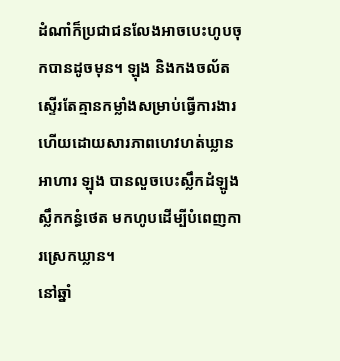ដំណាំក៏ប្រជាជនលែងអាចបេះហូបចុកបានដូចមុន។ ឡុង និងកងចល័តស្ទើរតែគ្មានកម្លាំងសម្រាប់ធ្វើការងារ ហើយដោយសារភាពហេវហត់ឃ្លានអាហារ ឡុង បានលួចបេះស្លឹកដំឡូង ស្លឹកកន្ធំថេត មកហូបដើម្បីបំពេញការស្រេកឃ្លាន។
នៅឆ្នាំ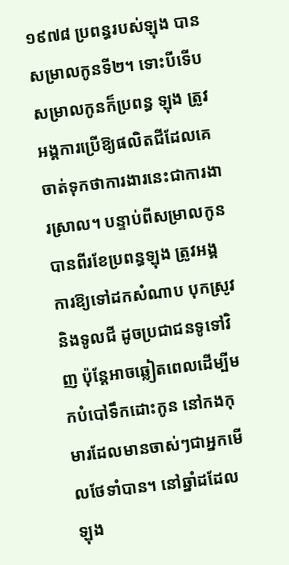១៩៧៨ ប្រពន្ធរបស់ឡុង បានសម្រាលកូនទី២។ ទោះបីទើបសម្រាលកូនក៏ប្រពន្ធ ឡុង ត្រូវអង្គការប្រើឱ្យផលិតជីដែលគេចាត់ទុកថាការងារនេះជាការងារស្រាល។ បន្ទាប់ពីសម្រាលកូនបានពីរខែប្រពន្ធឡុង ត្រូវអង្គការឱ្យទៅដកសំណាប បុកស្រូវ និងទូលជី ដូចប្រជាជនទូទៅវិញ ប៉ុន្តែអាចឆ្លៀតពេលដើម្បីមកបំបៅទឹកដោះកូន នៅកងកុមារដែលមានចាស់ៗជាអ្នកមើលថែទាំបាន។ នៅឆ្នាំដដែល ឡុង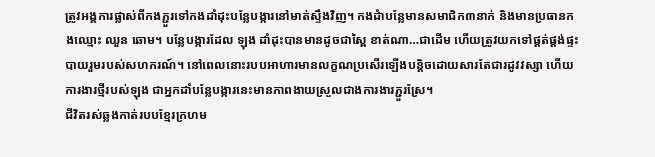ត្រូវអង្គការផ្លាស់ពីកងភ្ជួរទៅកងដាំដុះបន្លែបង្ការនៅមាត់ស្ទឹងវិញ។ កងដំាបន្លែមានសមាជិក៣នាក់ និងមានប្រធានកងឈ្មោះ ឈួន ឆោម។ បន្លែបង្ការដែល ឡុង ដាំដុះបានមានដូចជាស្ពៃ ខាត់ណា…ជាដើម ហើយត្រូវយកទៅផ្គត់ផ្គង់ផ្ទះបាយរួមរបស់សហករណ៍។ នៅពេលនោះរបបអាហារមានលក្ខណប្រសើរឡើងបន្តិចដោយសារតែជារដូវវស្សា ហើយការងារថ្មីរបស់ឡុង ជាអ្នកដាំបន្លែបង្ការនេះមានភាពងាយស្រួលជាងការងារភ្ជួរស្រែ។
ជីវិតរស់ឆ្លងកាត់របបខ្មែរក្រហម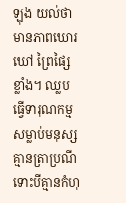ឡុង យល់ថាមានភាពឃោរឃៅ ព្រៃផ្សៃខ្លាំង។ ឈ្លប ធ្វើទារុណកម្ម សម្លាប់មនុស្សគ្មានត្រាប្រណីទោះបីគ្មានកំហុ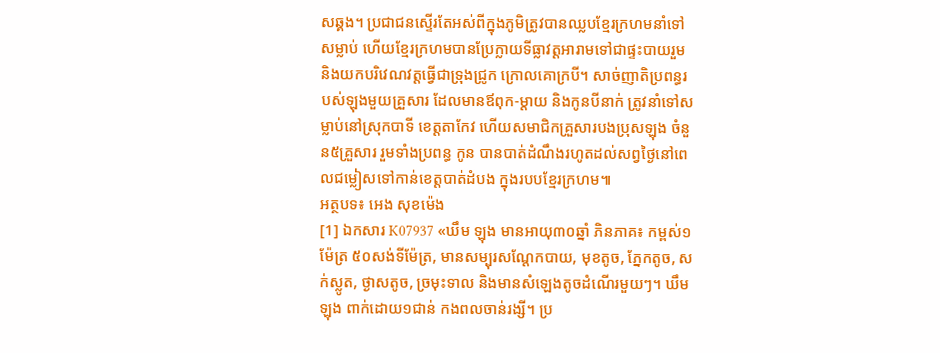សឆ្គង។ ប្រជាជនស្ទើរតែអស់ពីក្នុងភូមិត្រូវបានឈ្លបខ្មែរក្រហមនាំទៅសម្លាប់ ហើយខ្មែរក្រហមបានប្រែក្លាយទីធ្លាវត្តអារាមទៅជាផ្ទះបាយរួម និងយកបរិវេណវត្តធ្វើជាទ្រុងជ្រូក ក្រោលគោក្របី។ សាច់ញាតិប្រពន្ធរបស់ឡុងមួយគ្រួសារ ដែលមានឪពុក-ម្តាយ និងកូនបីនាក់ ត្រូវនាំទៅសម្លាប់នៅស្រុកបាទី ខេត្តតាកែវ ហើយសមាជិកគ្រួសារបងប្រុសឡុង ចំនួន៥គ្រួសារ រួមទាំងប្រពន្ធ កូន បានបាត់ដំណឹងរហូតដល់សព្វថ្ងៃនៅពេលជម្លៀសទៅកាន់ខេត្តបាត់ដំបង ក្នុងរបបខ្មែរក្រហម៕
អត្ថបទ៖ អេង សុខម៉េង
[1] ឯកសារ K07937 «ឃឹម ឡុង មានអាយុ៣០ឆ្នាំ ភិនភាគ៖ កម្ពស់១ម៉ែត្រ ៥០សង់ទីម៉ែត្រ, មានសម្បុរសណ្តែកបាយ, មុខតូច, ភ្នែកតូច, សក់ស្លូត, ថ្ងាសតូច, ច្រមុះទាល និងមានសំឡេងតូចដំណើរមួយៗ។ ឃឹម ឡុង ពាក់ដោយ១ជាន់ កងពលចាន់រង្សី។ ប្រ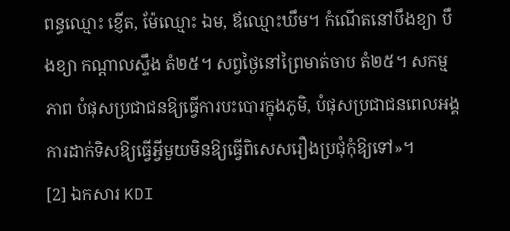ពន្ធឈ្មោះ ខ្ញើត, ម៉ែឈ្មោះ ឯម, ឪឈ្មោះឃឹម។ កំណើតនៅបឹងខ្យា បឹងខ្យា កណ្តាលស្ទឹង តំ២៥។ សព្វថ្ងៃនៅព្រៃមាត់ចាប តំ២៥។ សកម្មភាព បំផុសប្រជាជនឱ្យធ្វើការបះបោរក្នុងភូមិ, បំផុសប្រជាជនពេលអង្គការដាក់ទិសឱ្យធ្វើអ្វីមួយមិនឱ្យធ្វើពិសេសរឿងប្រជុំកុំឱ្យទៅ»។
[2] ឯកសារ KDI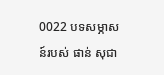0022 បទសម្ភាសន៍របស់ ផាន់ សុជា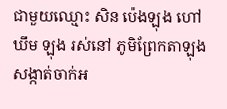ជាមួយឈ្មោះ សិន ប៉េងឡុង ហៅ ឃឹម ឡុង រស់នៅ ភូមិព្រែកតាឡុង សង្កាត់ចាក់អ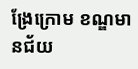ង្រែក្រោម ខណ្ឌមានជ័យ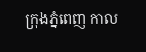ក្រុងភ្នំពេញ កាល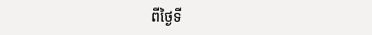ពីថ្ងៃទី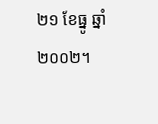២១ ខែធ្នូ ឆ្នាំ២០០២។